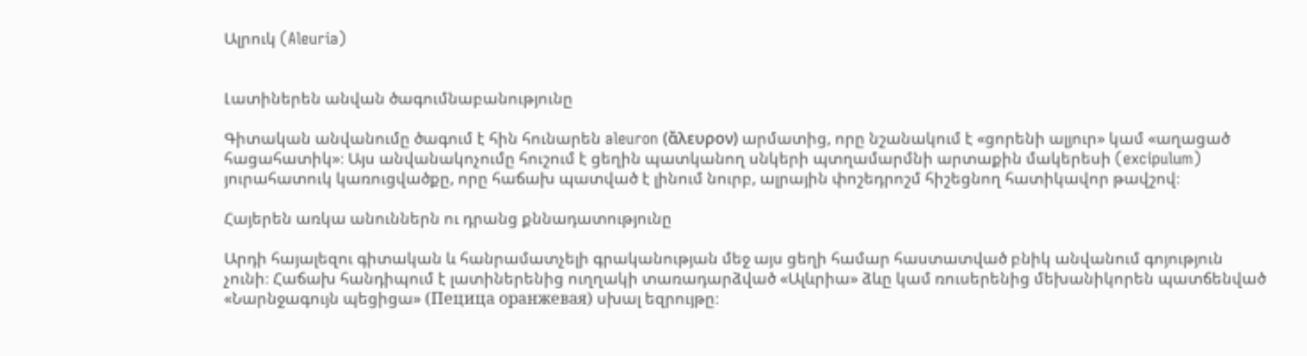Ալրուկ (Aleuria)


Լատիներեն անվան ծագումնաբանությունը

Գիտական անվանումը ծագում է հին հունարեն aleuron (ἄλευρον) արմատից, որը նշանակում է «ցորենի ալյուր» կամ «աղացած հացահատիկ»։ Այս անվանակոչումը հուշում է ցեղին պատկանող սնկերի պտղամարմնի արտաքին մակերեսի (excipulum) յուրահատուկ կառուցվածքը, որը հաճախ պատված է լինում նուրբ, ալրային փոշեդրոշմ հիշեցնող հատիկավոր թավշով։

Հայերեն առկա անուններն ու դրանց քննադատությունը

Արդի հայալեզու գիտական և հանրամատչելի գրականության մեջ այս ցեղի համար հաստատված բնիկ անվանում գոյություն չունի։ Հաճախ հանդիպում է լատիներենից ուղղակի տառադարձված «Ալևրիա» ձևը կամ ռուսերենից մեխանիկորեն պատճենված «Նարնջագույն պեցիցա» (Пецица оранжевая) սխալ եզրույթը։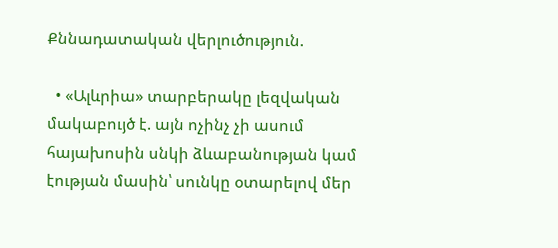Քննադատական վերլուծություն.

  • «Ալևրիա» տարբերակը լեզվական մակաբույծ է. այն ոչինչ չի ասում հայախոսին սնկի ձևաբանության կամ էության մասին՝ սունկը օտարելով մեր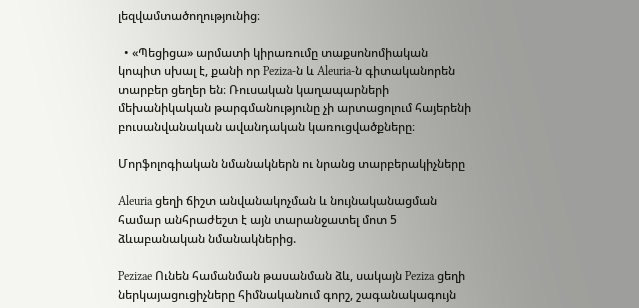լեզվամտածողությունից։

  • «Պեցիցա» արմատի կիրառումը տաքսոնոմիական կոպիտ սխալ է, քանի որ Peziza-ն և Aleuria-ն գիտականորեն տարբեր ցեղեր են։ Ռուսական կաղապարների մեխանիկական թարգմանությունը չի արտացոլում հայերենի բուսանվանական ավանդական կառուցվածքները։

Մորֆոլոգիական նմանակներն ու նրանց տարբերակիչները

Aleuria ցեղի ճիշտ անվանակոչման և նույնականացման համար անհրաժեշտ է այն տարանջատել մոտ 5 ձևաբանական նմանակներից.

Pezizae Ունեն համանման թասանման ձև, սակայն Peziza ցեղի ներկայացուցիչները հիմնականում գորշ, շագանակագույն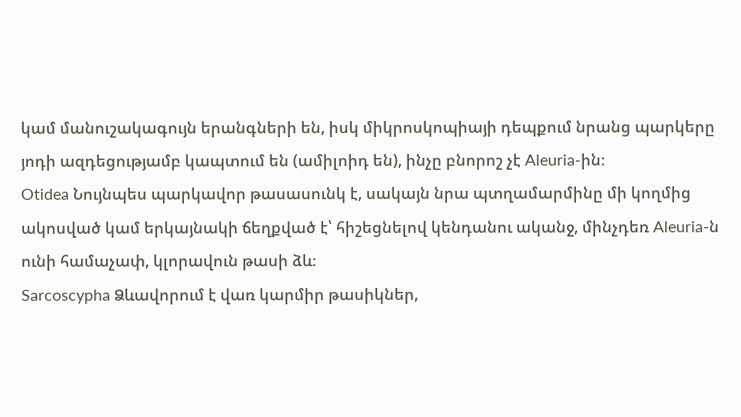կամ մանուշակագույն երանգների են, իսկ միկրոսկոպիայի դեպքում նրանց պարկերը յոդի ազդեցությամբ կապտում են (ամիլոիդ են), ինչը բնորոշ չէ Aleuria-ին։
Otidea Նույնպես պարկավոր թասասունկ է, սակայն նրա պտղամարմինը մի կողմից ակոսված կամ երկայնակի ճեղքված է՝ հիշեցնելով կենդանու ականջ, մինչդեռ Aleuria-ն ունի համաչափ, կլորավուն թասի ձև։
Sarcoscypha Ձևավորում է վառ կարմիր թասիկներ,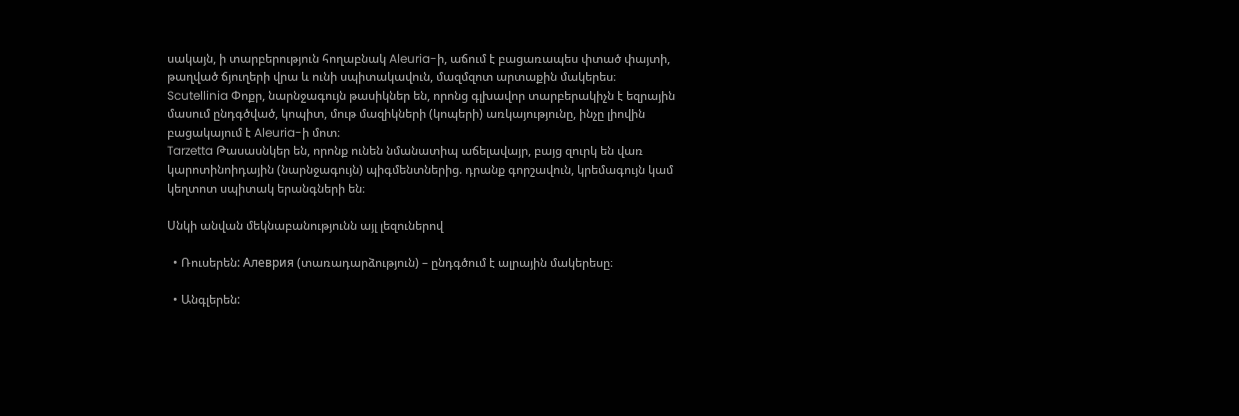սակայն, ի տարբերություն հողաբնակ Aleuria-ի, աճում է բացառապես փտած փայտի, թաղված ճյուղերի վրա և ունի սպիտակավուն, մազմզոտ արտաքին մակերես։
Scutellinia Փոքր, նարնջագույն թասիկներ են, որոնց գլխավոր տարբերակիչն է եզրային մասում ընդգծված, կոպիտ, մութ մազիկների (կոպերի) առկայությունը, ինչը լիովին բացակայում է Aleuria-ի մոտ։
Tarzetta Թասասնկեր են, որոնք ունեն նմանատիպ աճելավայր, բայց զուրկ են վառ կարոտինոիդային (նարնջագույն) պիգմենտներից. դրանք գորշավուն, կրեմագույն կամ կեղտոտ սպիտակ երանգների են։

Սնկի անվան մեկնաբանությունն այլ լեզուներով

  • Ռուսերեն: Алеврия (տառադարձություն) – ընդգծում է ալրային մակերեսը։

  • Անգլերեն: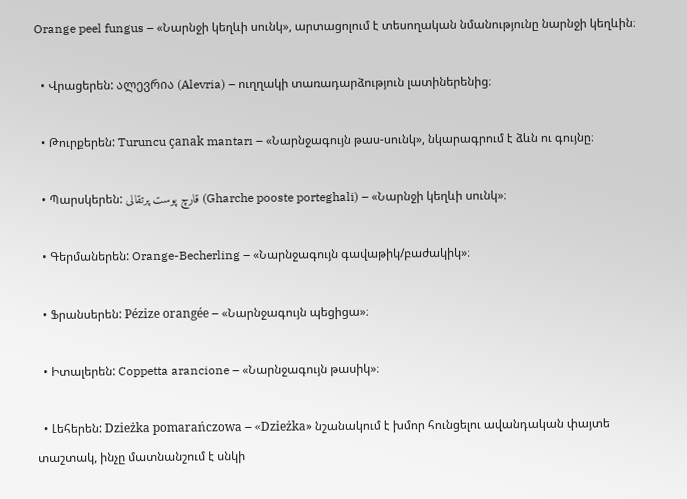Orange peel fungus – «Նարնջի կեղևի սունկ», արտացոլում է տեսողական նմանությունը նարնջի կեղևին։

  • Վրացերեն: ალევრია (Alevria) – ուղղակի տառադարձություն լատիներենից։

  • Թուրքերեն: Turuncu çanak mantarı – «Նարնջագույն թաս-սունկ», նկարագրում է ձևն ու գույնը։

  • Պարսկերեն: قارچ پوست پرتقالی (Gharche pooste porteghali) – «Նարնջի կեղևի սունկ»։

  • Գերմաներեն: Orange-Becherling – «Նարնջագույն գավաթիկ/բաժակիկ»։

  • Ֆրանսերեն: Pézize orangée – «Նարնջագույն պեցիցա»։

  • Իտալերեն: Coppetta arancione – «Նարնջագույն թասիկ»։

  • Լեհերեն: Dzieżka pomarańczowa – «Dzieżka» նշանակում է խմոր հունցելու ավանդական փայտե տաշտակ, ինչը մատնանշում է սնկի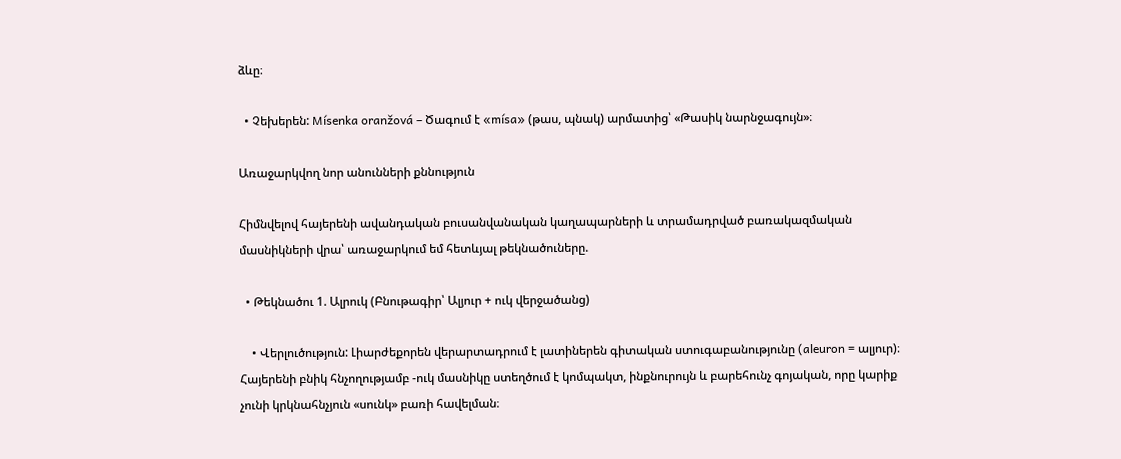ձևը։

  • Չեխերեն: Mísenka oranžová – Ծագում է «mísa» (թաս, պնակ) արմատից՝ «Թասիկ նարնջագույն»։

Առաջարկվող նոր անունների քննություն

Հիմնվելով հայերենի ավանդական բուսանվանական կաղապարների և տրամադրված բառակազմական մասնիկների վրա՝ առաջարկում եմ հետևյալ թեկնածուները.

  • Թեկնածու 1. Ալրուկ (Բնութագիր՝ Ալյուր + ուկ վերջածանց)

    • Վերլուծություն: Լիարժեքորեն վերարտադրում է լատիներեն գիտական ստուգաբանությունը (aleuron = ալյուր)։ Հայերենի բնիկ հնչողությամբ -ուկ մասնիկը ստեղծում է կոմպակտ, ինքնուրույն և բարեհունչ գոյական, որը կարիք չունի կրկնահնչյուն «սունկ» բառի հավելման։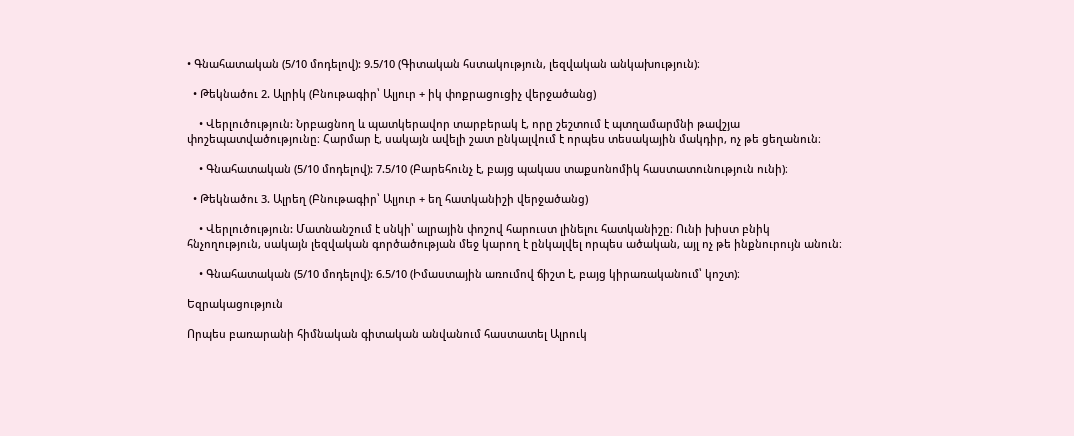• Գնահատական (5/10 մոդելով): 9.5/10 (Գիտական հստակություն, լեզվական անկախություն)։

  • Թեկնածու 2. Ալրիկ (Բնութագիր՝ Ալյուր + իկ փոքրացուցիչ վերջածանց)

    • Վերլուծություն: Նրբացնող և պատկերավոր տարբերակ է, որը շեշտում է պտղամարմնի թավշյա փոշեպատվածությունը։ Հարմար է, սակայն ավելի շատ ընկալվում է որպես տեսակային մակդիր, ոչ թե ցեղանուն։

    • Գնահատական (5/10 մոդելով): 7.5/10 (Բարեհունչ է, բայց պակաս տաքսոնոմիկ հաստատունություն ունի)։

  • Թեկնածու 3. Ալրեղ (Բնութագիր՝ Ալյուր + եղ հատկանիշի վերջածանց)

    • Վերլուծություն: Մատնանշում է սնկի՝ ալրային փոշով հարուստ լինելու հատկանիշը։ Ունի խիստ բնիկ հնչողություն, սակայն լեզվական գործածության մեջ կարող է ընկալվել որպես ածական, այլ ոչ թե ինքնուրույն անուն։

    • Գնահատական (5/10 մոդելով): 6.5/10 (Իմաստային առումով ճիշտ է, բայց կիրառականում՝ կոշտ)։

Եզրակացություն

Որպես բառարանի հիմնական գիտական անվանում հաստատել Ալրուկ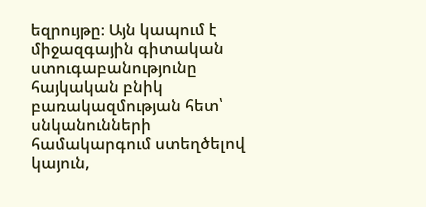եզրույթը։ Այն կապում է միջազգային գիտական ստուգաբանությունը հայկական բնիկ բառակազմության հետ՝ սնկանունների համակարգում ստեղծելով կայուն,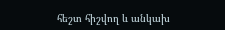հեշտ հիշվող և անկախ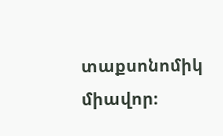տաքսոնոմիկ միավոր։